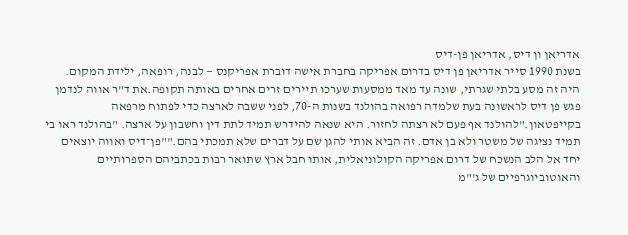אדריאן ון דיס, אדריאן פן-דיס
בשנת 1990 סייר אדריאן פן דיס בדרום אפריקה בחברת אישה דוברת אפריקנס — לבנה, רופאה, ילידת המקום. היה זה מסע בלתי שגרתי, שונה עד מאד ממסעות שערכו תיירים זרים אחרים באותה תקופה.את ד"ר אווה לנדמן פגש פן דיס לראשונה בעת שלמדה רפואה בהולנד בשנות ה-70, לפני ששבה לארצה כדי לפתוח מרפאה בקייפטאון."להולנד אף פעם לא רצתה לחזור. היא שנאה להידרש תמיד לתת דין וחשבון על ארצה. "בהולנד ראו בי תמיד נציגה של משטר ולא בן אדם. זה הביא אותי להגן שם על דברים שלא תמכתי בהם.""פן־דיס ואווה יוצאים יחד אל הלב הנשכח של דרום אפריקה הקולוניאלית, אותו חבל ארץ שתואר רבות בכתביהם הספרותיים והאוטוביוגרפיים של ג'"מ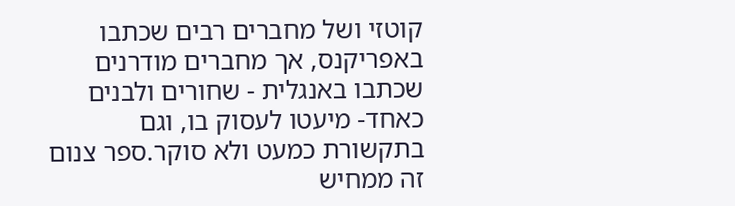קוטזי ושל מחברים רבים שכתבו באפריקנס, אך מחברים מודרנים שכתבו באנגלית - שחורים ולבנים כאחד- מיעטו לעסוק בו, וגם בתקשורת כמעט ולא סוקר.ספר צנום זה ממחיש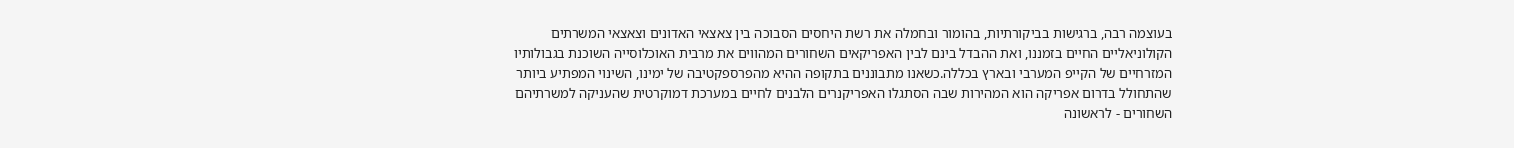בעוצמה רבה, ברגישות בביקורתיות, בהומור ובחמלה את רשת היחסים הסבוכה בין צאצאי האדונים וצאצאי המשרתים הקולוניאליים החיים בזמננו, ואת ההבדל בינם לבין האפריקאים השחורים המהווים את מרבית האוכלוסייה השוכנת בגבולותיו המזרחיים של הקייפ המערבי ובארץ בכללה.כשאנו מתבוננים בתקופה ההיא מהפרספקטיבה של ימינו, השינוי המפתיע ביותר שהתחולל בדרום אפריקה הוא המהירות שבה הסתגלו האפריקנרים הלבנים לחיים במערכת דמוקרטית שהעניקה למשרתיהם השחורים - לראשונה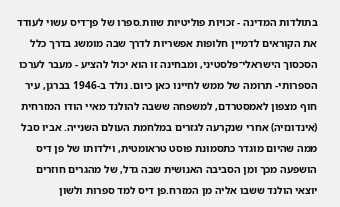בתולדות המדינה - זכויות פוליטיות שוות.ספרו של פן־דיס עשוי לעודד את הקוראים לדמיין חלופות אפשריות לדרך שבה מומשג בדרך כלל הסכסוך הישראלי־פלסטיני, ומבחינה זו הוא יכול להציע - מעבר לערכו הספרותי- תרומה של ממש לחיינו כאן כיום. נולד ב-1946 בברגן, עיר חוף מצפון לאמסטרדם, למשפחה ששבה להולנד מאיי הודו המזרחית (אינדונזיה) אחרי שנקרעה לגזרים במלחמת העולם השנייה. אביו סבל ממה שהיום מוגדר כתסמונת פוסט טראומטית, וילדותו של פן דיס הושפעה מכך ומן הסביבה האנושית שבה גדל, של מהגרים חוזרים יוצאי הולנד ששבו אליה מן המזרח.פן דיס למד ספרות ולשון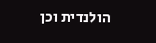הולנדית וכן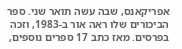אפריקאנס, שבה עשה תואר שני. ספר הביכורים שלו ראה אור ב-1983, וזכה בפרסים. מאז כתב 17 ספרים נוספים,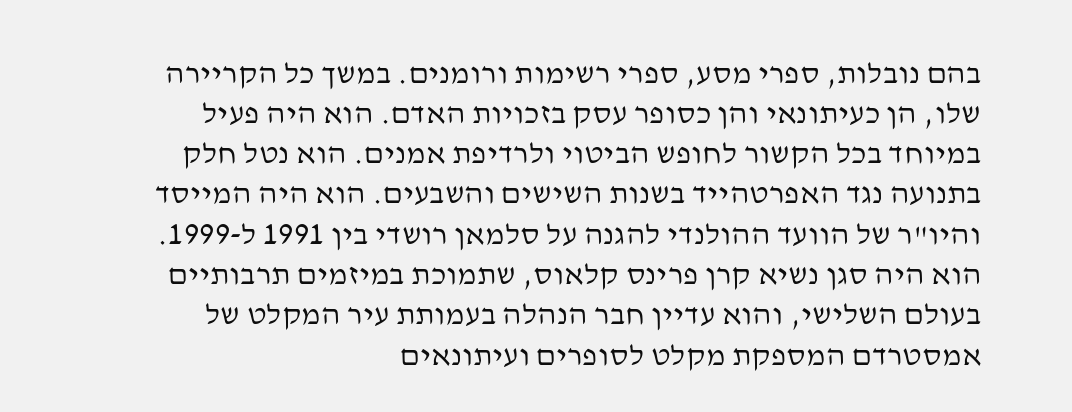בהם נובלות, ספרי מסע, ספרי רשימות ורומנים. במשך כל הקריירה שלו, הן כעיתונאי והן כסופר עסק בזכויות האדם. הוא היה פעיל במיוחד בכל הקשור לחופש הביטוי ולרדיפת אמנים. הוא נטל חלק בתנועה נגד האפרטהייד בשנות השישים והשבעים. הוא היה המייסד והיו"ר של הוועד ההולנדי להגנה על סלמאן רושדי בין 1991 ל-1999. הוא היה סגן נשיא קרן פרינס קלאוס, שתמוכת במיזמים תרבותיים בעולם השלישי, והוא עדיין חבר הנהלה בעמותת עיר המקלט של אמסטרדם המספקת מקלט לסופרים ועיתונאים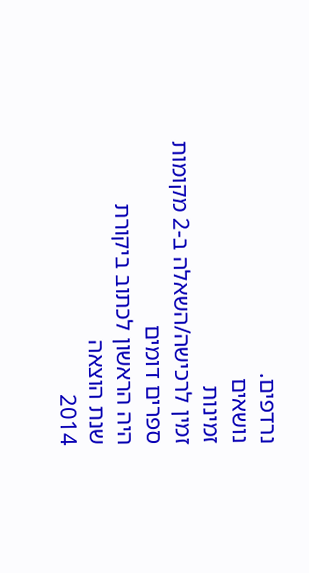נרדפים.
נושאים
זמינות
זמין לרכישה/השאלה ב-2 מקומות
ספרים דומים
היה הראשון לכתוב ביקורת
שנת הוצאה
2014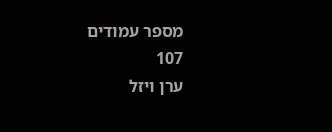מספר עמודים
107
ערן ויזל